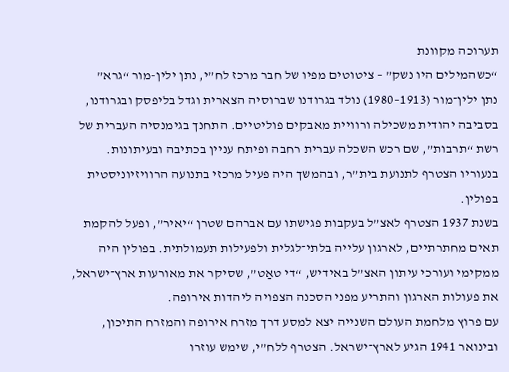תערוכה מקוונת
“כשהמילים היו נשק” – ציטוטים מפיו של חבר מרכז לח”י, נתן ילין-מור “גרא”
נתן ילין־מור (1913–1980) נולד בגרודנו שברוסיה הצארית וגדל בליפסק ובגרודנו, בסביבה יהודית משכילה ורוויית מאבקים פוליטיים. התחנך בגימנסיה העברית של רשת “תרבות”, שם רכש השכלה עברית רחבה ופיתח עניין בכתיבה ובעיתונות. בנעוריו הצטרף לתנועת בית”ר, ובהמשך היה פעיל מרכזי בתנועה הרוויזיוניסטית בפולין.
בשנת 1937 הצטרף לאצ”ל בעקבות פגישתו עם אברהם שטרן “יאיר”, ופעל להקמת תאים מחתרתיים, לארגון עלייה בלתי־לגלית ולפעילות תעמולתית. בפולין היה ממקימי ועורכי עיתון האצ”ל באידיש, “די טאַט”, שסיקר את מאורעות ארץ־ישראל, את פעולות הארגון והתריע מפני הסכנה הצפויה ליהדות אירופה.
עם פרוץ מלחמת העולם השנייה יצא למסע דרך מזרח אירופה והמזרח התיכון, ובינואר 1941 הגיע לארץ־ישראל. הצטרף ללח”י, שימש עוזרו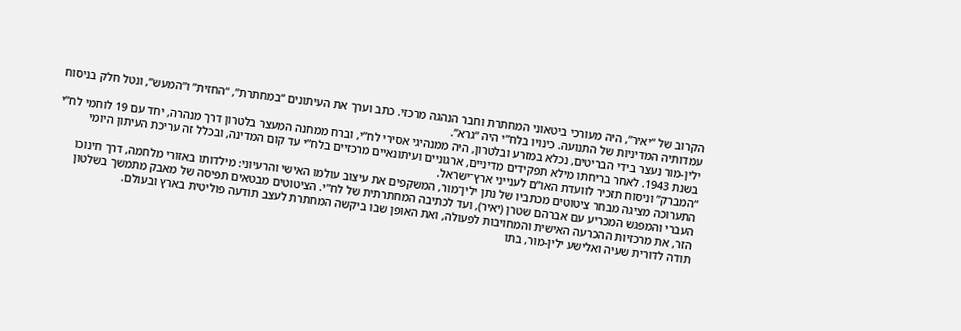הקרוב של “יאיר”, היה מעורכי ביטאוני המחתרת וחבר הנהגה מרכזי. כתב וערך את העיתונים “במחתרת”, “החזית” ו”המעש”, ונטל חלק בניסוח עמדותיה המדיניות של התנועה. כינויו בלח”י היה “גרא”.
ילין-מור נעצר בידי הבריטים, נכלא במזרע ובלטרון, היה ממנהיגי אסירי לח”י, וברח ממחנה המעצר בלטרון דרך מנהרה, יחד עם 19 לוחמי לח”י בשנת 1943. לאחר בריחתו מילא תפקידים מדיניים, ארגוניים ועיתונאיים מרכזיים בלח”י עד קום המדינה, ובכלל זה עריכת העיתון היומי “המברק” וניסוח תזכיר לוועדת האו”ם לענייני ארץ־ישראל.
התערוכה מציגה מבחר ציטוטים מכתביו של נתן ילין־מור, המשקפים את עיצוב עולמו האישי והרעיוני: מילדותו באזורי מלחמה, דרך חינוכו העברי והמפגש המכריע עם אברהם שטרן (יאיר), ועד לכתיבה המחתרתית של לח”י. הציטוטים מבטאים תפיסה של מאבק מתמשך בשלטון הזר, את מרכזיות ההכרעה האישית והמחויבות לפעולה, ואת האופן שבו ביקשה המחתרת לעצב תודעה פוליטית בארץ ובעולם.
תודה לדורית שעיה ואלישע ילין-מור, בתו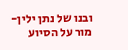ובנו של נתן ילין-מור על הסיוע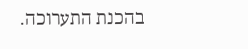בהכנת התערוכה.